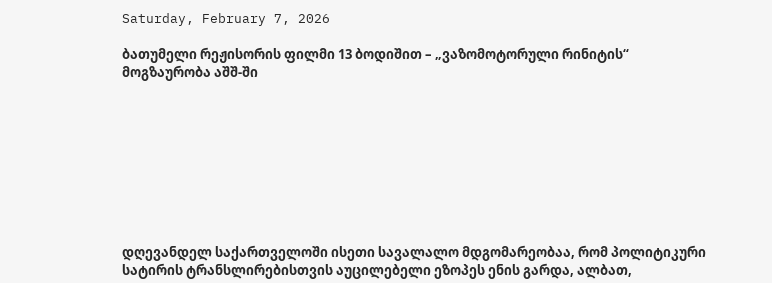Saturday, February 7, 2026

ბათუმელი რეჟისორის ფილმი 13 ბოდიშით – „ვაზომოტორული რინიტის“ მოგზაურობა აშშ-ში









დღევანდელ საქართველოში ისეთი სავალალო მდგომარეობაა, რომ პოლიტიკური სატირის ტრანსლირებისთვის აუცილებელი ეზოპეს ენის გარდა, ალბათ,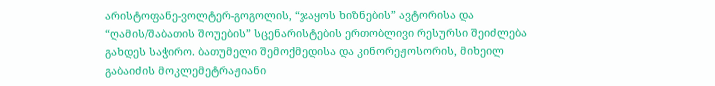არისტოფანე-ვოლტერ-გოგოლის, “ჯაყოს ხიზნების” ავტორისა და “ღამის/შაბათის შოუების” სცენარისტების ერთობლივი რესურსი შეიძლება გახდეს საჭირო. ბათუმელი შემოქმედისა და კინორეჟოსორის, მიხეილ გაბაიძის მოკლემეტრაჟიანი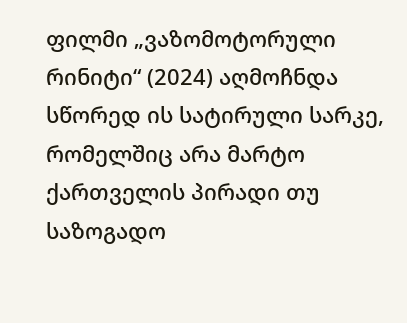ფილმი „ვაზომოტორული რინიტი“ (2024) აღმოჩნდა სწორედ ის სატირული სარკე, რომელშიც არა მარტო ქართველის პირადი თუ საზოგადო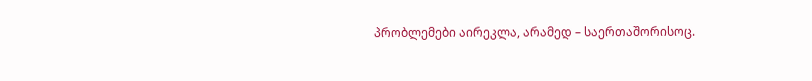პრობლემები აირეკლა, არამედ – საერთაშორისოც.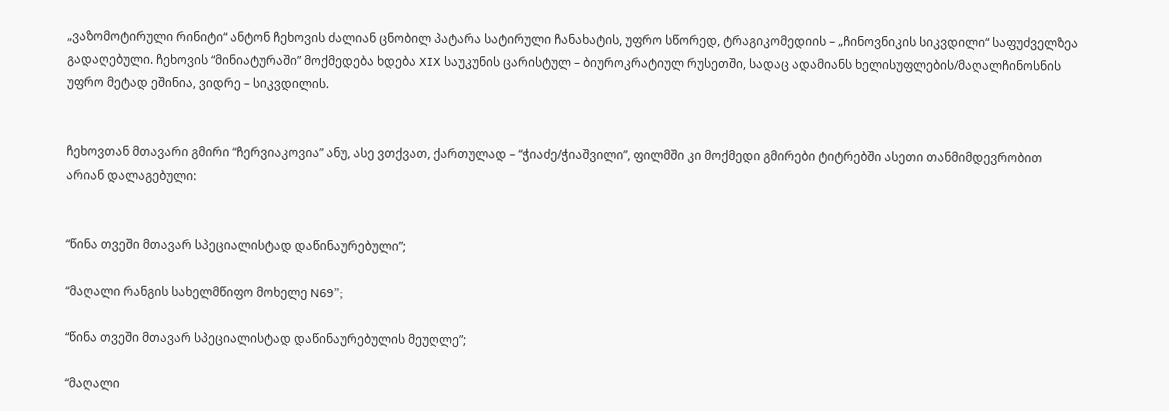„ვაზომოტირული რინიტი“ ანტონ ჩეხოვის ძალიან ცნობილ პატარა სატირული ჩანახატის, უფრო სწორედ, ტრაგიკომედიის – „ჩინოვნიკის სიკვდილი“ საფუძველზეა გადაღებული. ჩეხოვის “მინიატურაში” მოქმედება ხდება XIX საუკუნის ცარისტულ – ბიუროკრატიულ რუსეთში, სადაც ადამიანს ხელისუფლების/მაღალჩინოსნის უფრო მეტად ეშინია, ვიდრე – სიკვდილის.


ჩეხოვთან მთავარი გმირი “ჩერვიაკოვია” ანუ, ასე ვთქვათ, ქართულად – “ჭიაძე/ჭიაშვილი”, ფილმში კი მოქმედი გმირები ტიტრებში ასეთი თანმიმდევრობით არიან დალაგებული:


“წინა თვეში მთავარ სპეციალისტად დაწინაურებული”;

“მაღალი რანგის სახელმწიფო მოხელე N69”;

“წინა თვეში მთავარ სპეციალისტად დაწინაურებულის მეუღლე”;

“მაღალი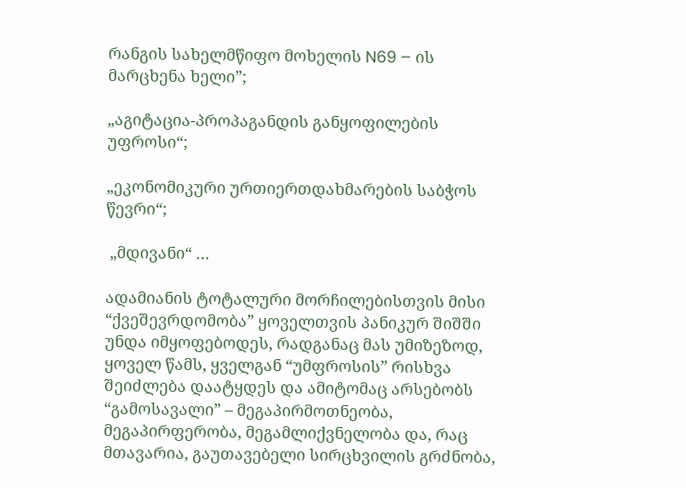რანგის სახელმწიფო მოხელის N69 – ის მარცხენა ხელი”;

„აგიტაცია-პროპაგანდის განყოფილების უფროსი“;

„ეკონომიკური ურთიერთდახმარების საბჭოს წევრი“;

 „მდივანი“ …

ადამიანის ტოტალური მორჩილებისთვის მისი “ქვეშევრდომობა” ყოველთვის პანიკურ შიშში უნდა იმყოფებოდეს, რადგანაც მას უმიზეზოდ, ყოველ წამს, ყველგან “უმფროსის” რისხვა შეიძლება დაატყდეს და ამიტომაც არსებობს “გამოსავალი” – მეგაპირმოთნეობა, მეგაპირფერობა, მეგამლიქვნელობა და, რაც მთავარია, გაუთავებელი სირცხვილის გრძნობა,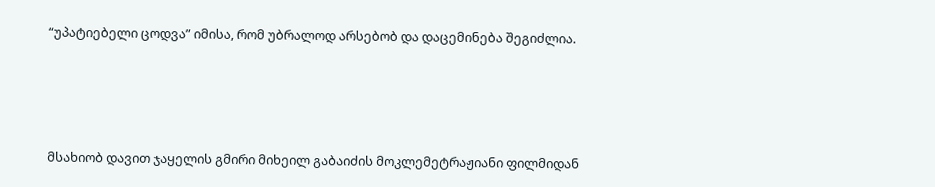“უპატიებელი ცოდვა” იმისა, რომ უბრალოდ არსებობ და დაცემინება შეგიძლია.




მსახიობ დავით ჯაყელის გმირი მიხეილ გაბაიძის მოკლემეტრაჟიანი ფილმიდან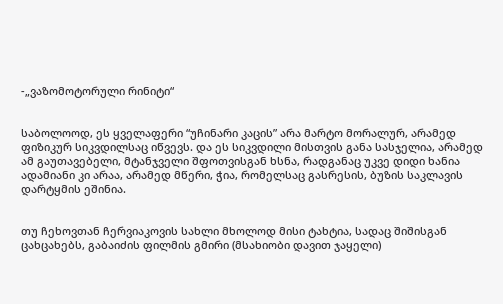-„ვაზომოტორული რინიტი“


საბოლოოდ, ეს ყველაფერი “უჩინარი კაცის” არა მარტო მორალურ, არამედ ფიზიკურ სიკვდილსაც იწვევს. და ეს სიკვდილი მისთვის განა სასჯელია, არამედ ამ გაუთავებელი, მტანჯველი შფოთვისგან ხსნა, რადგანაც უკვე დიდი ხანია ადამიანი კი არაა, არამედ მწერი, ჭია, რომელსაც გასრესის, ბუზის საკლავის დარტყმის ეშინია.


თუ ჩეხოვთან ჩერვიაკოვის სახლი მხოლოდ მისი ტახტია, სადაც შიშისგან ცახცახებს, გაბაიძის ფილმის გმირი (მსახიობი დავით ჯაყელი)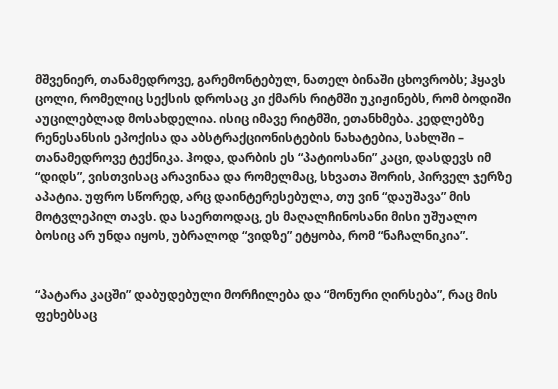მშვენიერ, თანამედროვე, გარემონტებულ, ნათელ ბინაში ცხოვრობს; ჰყავს ცოლი, რომელიც სექსის დროსაც კი ქმარს რიტმში უკიჟინებს, რომ ბოდიში აუცილებლად მოსახდელია. ისიც იმავე რიტმში, ეთანხმება. კედლებზე რენესანსის ეპოქისა და აბსტრაქციონისტების ნახატებია, სახლში – თანამედროვე ტექნიკა. ჰოდა, დარბის ეს “პატიოსანი” კაცი, დასდევს იმ “დიდს”, ვისთვისაც არავინაა და რომელმაც, სხვათა შორის, პირველ ჯერზე აპატია. უფრო სწორედ, არც დაინტერესებულა, თუ ვინ “დაუშავა” მის მოტვლეპილ თავს. და საერთოდაც, ეს მაღალჩინოსანი მისი უშუალო ბოსიც არ უნდა იყოს, უბრალოდ “ვიდზე” ეტყობა, რომ “ნაჩალნიკია”.


“პატარა კაცში” დაბუდებული მორჩილება და “მონური ღირსება”, რაც მის ფეხებსაც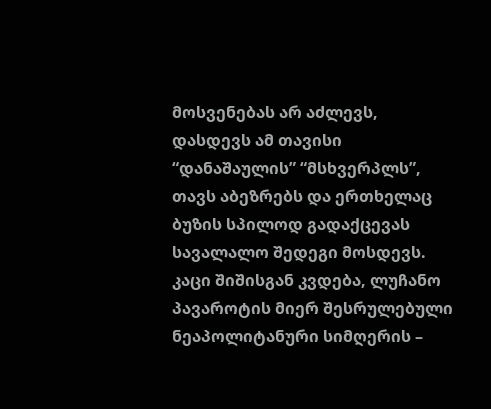მოსვენებას არ აძლევს, დასდევს ამ თავისი “დანაშაულის” “მსხვერპლს”, თავს აბეზრებს და ერთხელაც ბუზის სპილოდ გადაქცევას სავალალო შედეგი მოსდევს. კაცი შიშისგან კვდება, ლუჩანო პავაროტის მიერ შესრულებული ნეაპოლიტანური სიმღერის –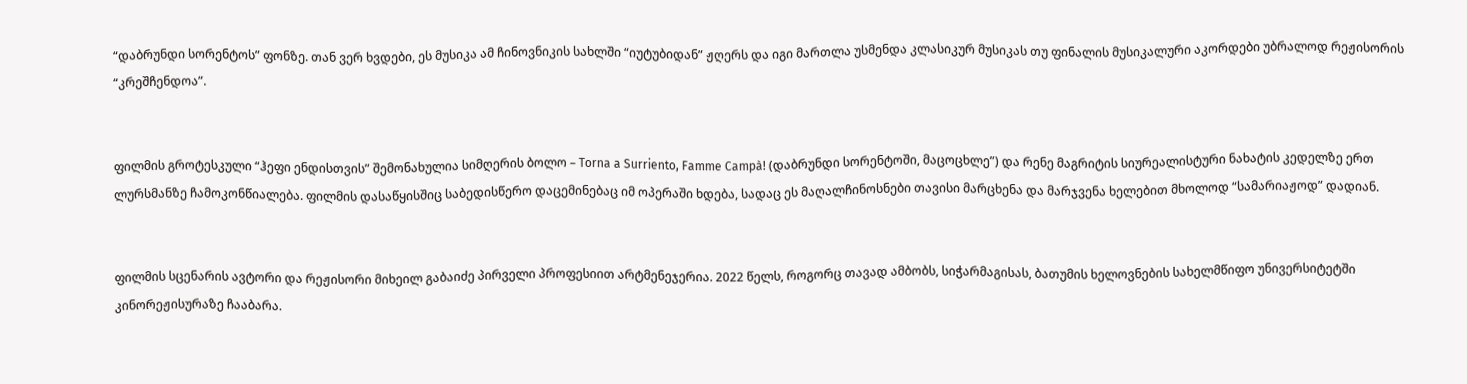“დაბრუნდი სორენტოს” ფონზე. თან ვერ ხვდები, ეს მუსიკა ამ ჩინოვნიკის სახლში “იუტუბიდან” ჟღერს და იგი მართლა უსმენდა კლასიკურ მუსიკას თუ ფინალის მუსიკალური აკორდები უბრალოდ რეჟისორის “კრეშჩენდოა”.


ფილმის გროტესკული “ჰეფი ენდისთვის” შემონახულია სიმღერის ბოლო – Torna a Surriento, Famme Campà! (დაბრუნდი სორენტოში, მაცოცხლე”) და რენე მაგრიტის სიურეალისტური ნახატის კედელზე ერთ ლურსმანზე ჩამოკონწიალება. ფილმის დასაწყისშიც საბედისწერო დაცემინებაც იმ ოპერაში ხდება, სადაც ეს მაღალჩინოსნები თავისი მარცხენა და მარჯვენა ხელებით მხოლოდ “სამარიაჟოდ” დადიან.


ფილმის სცენარის ავტორი და რეჟისორი მიხეილ გაბაიძე პირველი პროფესიით არტმენეჯერია. 2022 წელს, როგორც თავად ამბობს, სიჭარმაგისას, ბათუმის ხელოვნების სახელმწიფო უნივერსიტეტში კინორეჟისურაზე ჩააბარა.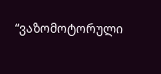“ვაზომოტორული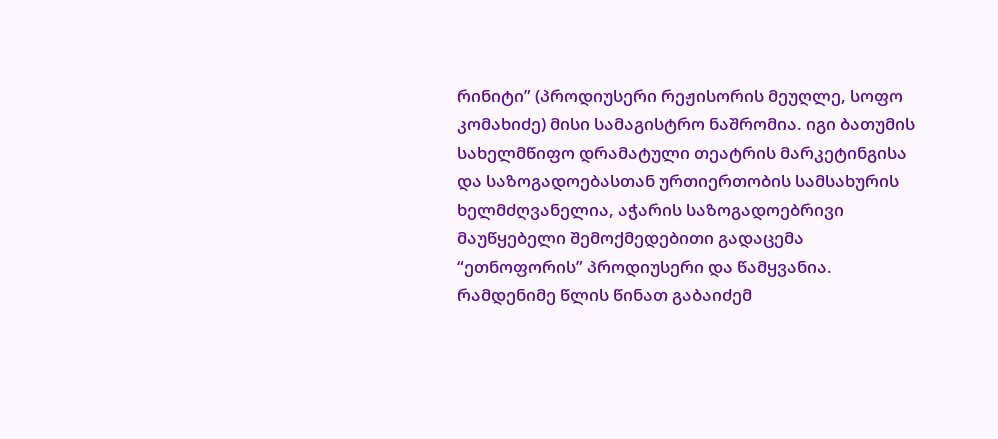რინიტი” (პროდიუსერი რეჟისორის მეუღლე, სოფო კომახიძე) მისი სამაგისტრო ნაშრომია. იგი ბათუმის სახელმწიფო დრამატული თეატრის მარკეტინგისა და საზოგადოებასთან ურთიერთობის სამსახურის ხელმძღვანელია, აჭარის საზოგადოებრივი მაუწყებელი შემოქმედებითი გადაცემა “ეთნოფორის” პროდიუსერი და წამყვანია. რამდენიმე წლის წინათ გაბაიძემ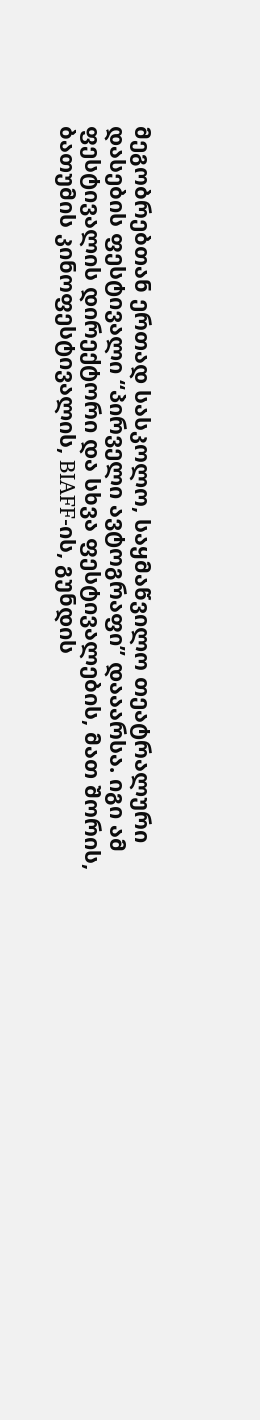მეგობრებთან ერთად სასკოლო, საყმაწვილო თეატრალური დასების ფესტივალი “პირველი ავტოგრაფი” დააარსა. იგი ამ ფესტივალის დირექტორი და სხვა ფესტივალების, მათ შორის, ბათუმის კინოფესტივალის, BIAFF-ის, გუნდის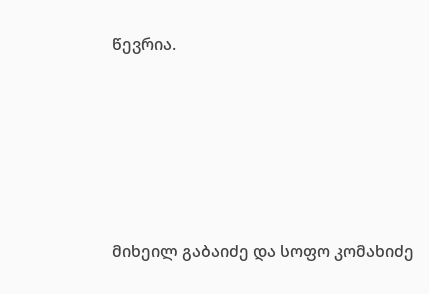წევრია.






მიხეილ გაბაიძე და სოფო კომახიძე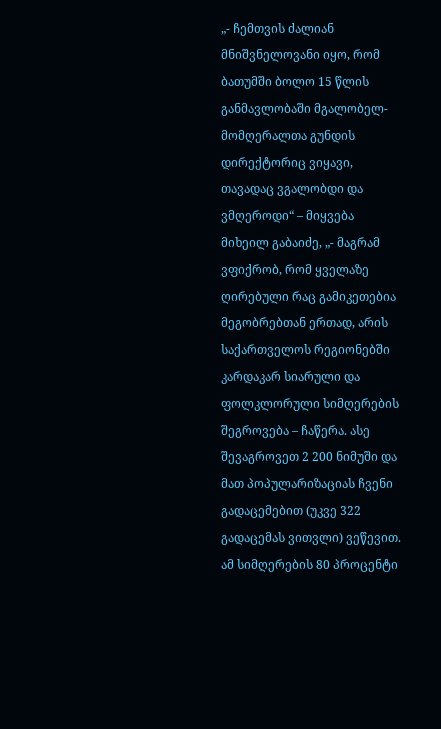„- ჩემთვის ძალიან მნიშვნელოვანი იყო, რომ ბათუმში ბოლო 15 წლის განმავლობაში მგალობელ-მომღერალთა გუნდის დირექტორიც ვიყავი, თავადაც ვგალობდი და ვმღეროდი“ – მიყვება მიხეილ გაბაიძე, „- მაგრამ ვფიქრობ, რომ ყველაზე ღირებული რაც გამიკეთებია მეგობრებთან ერთად, არის საქართველოს რეგიონებში კარდაკარ სიარული და ფოლკლორული სიმღერების შეგროვება – ჩაწერა. ასე შევაგროვეთ 2 200 ნიმუში და მათ პოპულარიზაციას ჩვენი გადაცემებით (უკვე 322 გადაცემას ვითვლი) ვეწევით. ამ სიმღერების 80 პროცენტი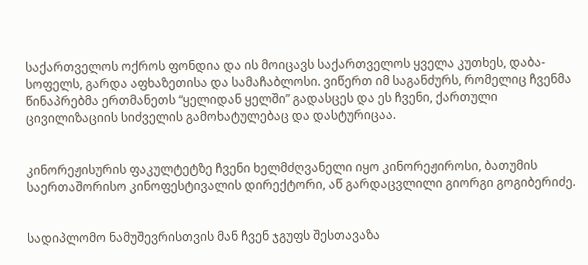საქართველოს ოქროს ფონდია და ის მოიცავს საქართველოს ყველა კუთხეს, დაბა-სოფელს, გარდა აფხაზეთისა და სამაჩაბლოსი. ვიწერთ იმ საგანძურს, რომელიც ჩვენმა წინაპრებმა ერთმანეთს “ყელიდან ყელში” გადასცეს და ეს ჩვენი, ქართული ცივილიზაციის სიძველის გამოხატულებაც და დასტურიცაა.


კინორეჟისურის ფაკულტეტზე ჩვენი ხელმძღვანელი იყო კინორეჟიროსი, ბათუმის საერთაშორისო კინოფესტივალის დირექტორი, აწ გარდაცვლილი გიორგი გოგიბერიძე.


სადიპლომო ნამუშევრისთვის მან ჩვენ ჯგუფს შესთავაზა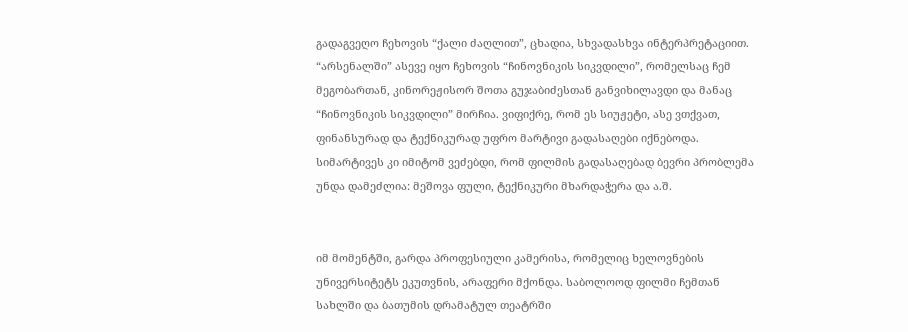გადაგვეღო ჩეხოვის “ქალი ძაღლით”, ცხადია, სხვადასხვა ინტერპრეტაციით. “არსენალში” ასევე იყო ჩეხოვის “ჩინოვნიკის სიკვდილი”, რომელსაც ჩემ მეგობართან, კინორეჟისორ შოთა გუჯაბიძესთან განვიხილავდი და მანაც “ჩინოვნიკის სიკვდილი” მირჩია. ვიფიქრე, რომ ეს სიუჟეტი, ასე ვთქვათ, ფინანსურად და ტექნიკურად უფრო მარტივი გადასაღები იქნებოდა. სიმარტივეს კი იმიტომ ვეძებდი, რომ ფილმის გადასაღებად ბევრი პრობლემა უნდა დამეძლია: მეშოვა ფული, ტექნიკური მხარდაჭერა და ა.შ.


იმ მომენტში, გარდა პროფესიული კამერისა, რომელიც ხელოვნების უნივერსიტეტს ეკუთვნის, არაფერი მქონდა. საბოლოოდ ფილმი ჩემთან სახლში და ბათუმის დრამატულ თეატრში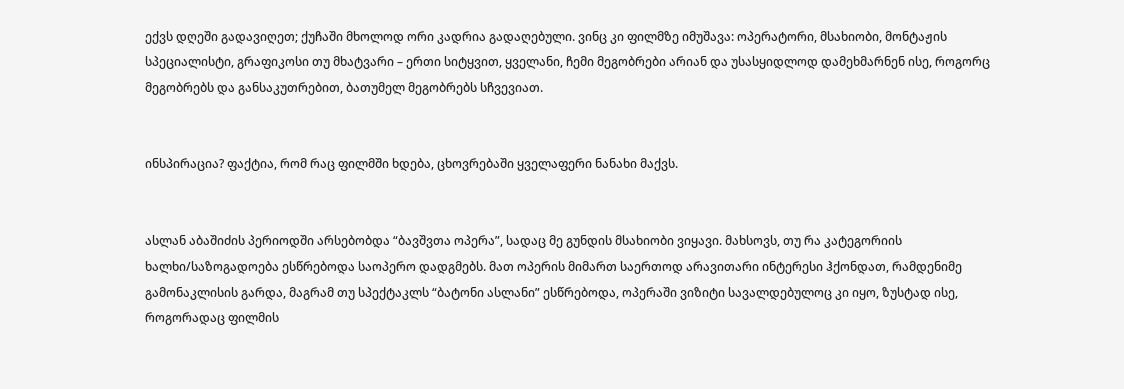ექვს დღეში გადავიღეთ; ქუჩაში მხოლოდ ორი კადრია გადაღებული. ვინც კი ფილმზე იმუშავა: ოპერატორი, მსახიობი, მონტაჟის სპეციალისტი, გრაფიკოსი თუ მხატვარი – ერთი სიტყვით, ყველანი, ჩემი მეგობრები არიან და უსასყიდლოდ დამეხმარნენ ისე, როგორც მეგობრებს და განსაკუთრებით, ბათუმელ მეგობრებს სჩვევიათ.


ინსპირაცია? ფაქტია, რომ რაც ფილმში ხდება, ცხოვრებაში ყველაფერი ნანახი მაქვს.


ასლან აბაშიძის პერიოდში არსებობდა “ბავშვთა ოპერა”, სადაც მე გუნდის მსახიობი ვიყავი. მახსოვს, თუ რა კატეგორიის ხალხი/საზოგადოება ესწრებოდა საოპერო დადგმებს. მათ ოპერის მიმართ საერთოდ არავითარი ინტერესი ჰქონდათ, რამდენიმე გამონაკლისის გარდა, მაგრამ თუ სპექტაკლს “ბატონი ასლანი” ესწრებოდა, ოპერაში ვიზიტი სავალდებულოც კი იყო, ზუსტად ისე, როგორადაც ფილმის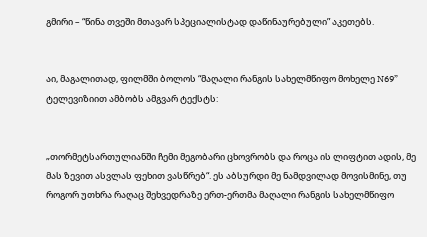გმირი – “წინა თვეში მთავარ სპეციალისტად დაწინაურებული” აკეთებს.


აი, მაგალითად, ფილმში ბოლოს “მაღალი რანგის სახელმწიფო მოხელე N69” ტელევიზიით ამბობს ამგვარ ტექსტს:


„თორმეტსართულიანში ჩემი მეგობარი ცხოვრობს და როცა ის ლიფტით ადის, მე მას ზევით ასვლას ფეხით ვასწრებ“. ეს აბსურდი მე ნამდვილად მოვისმინე, თუ როგორ უთხრა რაღაც შეხვედრაზე ერთ-ერთმა მაღალი რანგის სახელმწიფო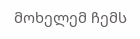მოხელემ ჩემს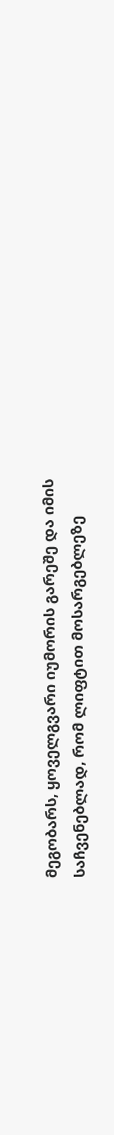მეგობარს, ყოველგვარი იუმორის გარეშე და იმის საჩვენებლად, რომ ლიფტით მოსარგებლეზე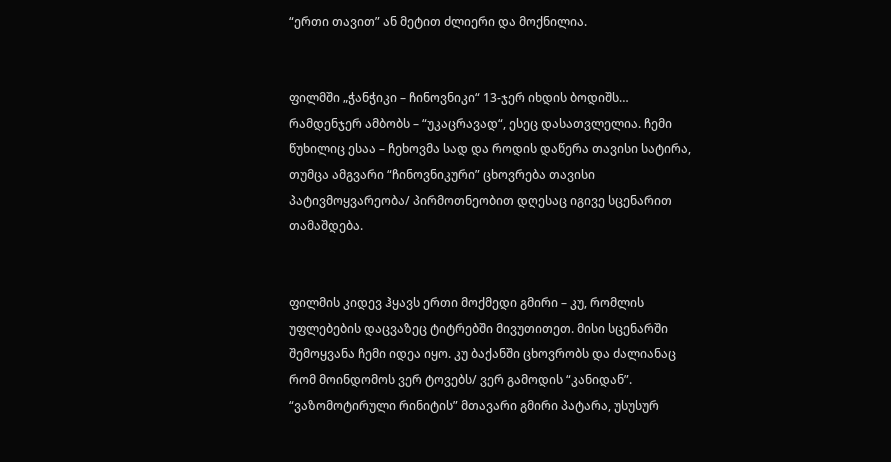“ერთი თავით” ან მეტით ძლიერი და მოქნილია.


ფილმში „ჭანჭიკი – ჩინოვნიკი“ 13-ჯერ იხდის ბოდიშს… რამდენჯერ ამბობს – “უკაცრავად“, ესეც დასათვლელია. ჩემი წუხილიც ესაა – ჩეხოვმა სად და როდის დაწერა თავისი სატირა, თუმცა ამგვარი “ჩინოვნიკური” ცხოვრება თავისი პატივმოყვარეობა/ პირმოთნეობით დღესაც იგივე სცენარით თამაშდება.


ფილმის კიდევ ჰყავს ერთი მოქმედი გმირი – კუ, რომლის უფლებების დაცვაზეც ტიტრებში მივუთითეთ. მისი სცენარში შემოყვანა ჩემი იდეა იყო. კუ ბაქანში ცხოვრობს და ძალიანაც რომ მოინდომოს ვერ ტოვებს/ ვერ გამოდის “კანიდან”. “ვაზომოტირული რინიტის” მთავარი გმირი პატარა, უსუსურ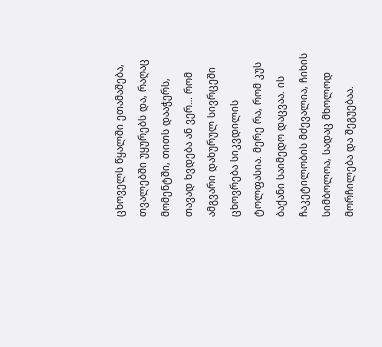ცხოველს წყალში ეთამაშება, თვალებში უყურებს და, რაღაც მომენტში, თითს დააჭერს, თავად ხვდება ან ვერ… რომ ამგვარი დახურულ სივრცეში ცხოვრება სიკვდილის ტოლფასია. მერე რა, რომ კუს ბაქანი საიმედო დაცვაა. ის ჩაკეტილობის მძევალია, ჩიხის სიმბოლოა, სადაც მხოლოდ მორჩილება და შეგუებაა.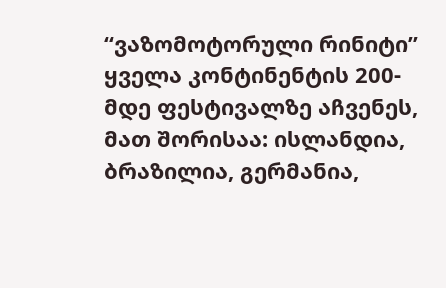“ვაზომოტორული რინიტი” ყველა კონტინენტის 200-მდე ფესტივალზე აჩვენეს, მათ შორისაა: ისლანდია, ბრაზილია, გერმანია,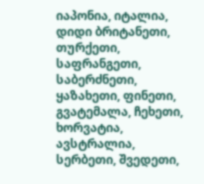იაპონია, იტალია, დიდი ბრიტანეთი, თურქეთი, საფრანგეთი, საბერძნეთი, ყაზახეთი, ფინეთი, გვატემალა, ჩეხეთი, ხორვატია, ავსტრალია, სერბეთი, შვედეთი,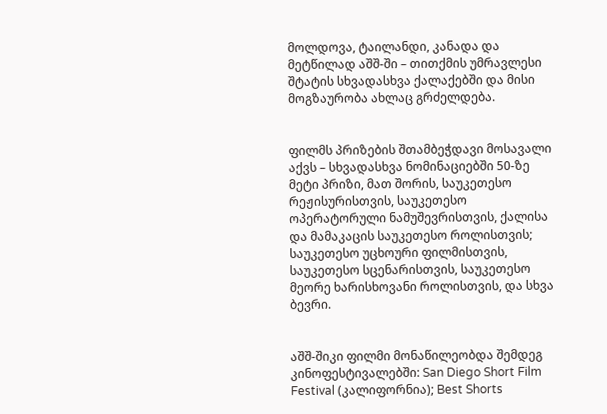მოლდოვა, ტაილანდი, კანადა და მეტწილად აშშ-ში – თითქმის უმრავლესი შტატის სხვადასხვა ქალაქებში და მისი მოგზაურობა ახლაც გრძელდება.


ფილმს პრიზების შთამბეჭდავი მოსავალი აქვს – სხვადასხვა ნომინაციებში 50-ზე მეტი პრიზი, მათ შორის, საუკეთესო რეჟისურისთვის, საუკეთესო ოპერატორული ნამუშევრისთვის, ქალისა და მამაკაცის საუკეთესო როლისთვის; საუკეთესო უცხოური ფილმისთვის, საუკეთესო სცენარისთვის, საუკეთესო მეორე ხარისხოვანი როლისთვის, და სხვა ბევრი.


აშშ-შიკი ფილმი მონაწილეობდა შემდეგ კინოფესტივალებში: San Diego Short Film Festival (კალიფორნია); Best Shorts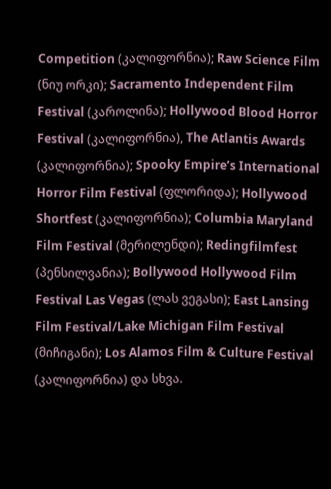Competition (კალიფორნია); Raw Science Film (ნიუ ორკი); Sacramento Independent Film Festival (კაროლინა); Hollywood Blood Horror Festival (კალიფორნია), The Atlantis Awards (კალიფორნია); Spooky Empire’s International Horror Film Festival (ფლორიდა); Hollywood Shortfest (კალიფორნია); Columbia Maryland Film Festival (მერილენდი); Redingfilmfest (პენსილვანია); Bollywood Hollywood Film Festival Las Vegas (ლას ვეგასი); East Lansing Film Festival/Lake Michigan Film Festival (მიჩიგანი); Los Alamos Film & Culture Festival (კალიფორნია) და სხვა.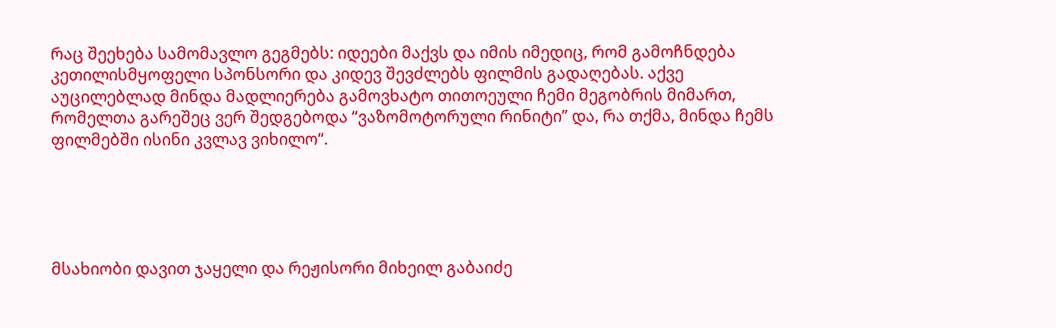რაც შეეხება სამომავლო გეგმებს: იდეები მაქვს და იმის იმედიც, რომ გამოჩნდება კეთილისმყოფელი სპონსორი და კიდევ შევძლებს ფილმის გადაღებას. აქვე აუცილებლად მინდა მადლიერება გამოვხატო თითოეული ჩემი მეგობრის მიმართ, რომელთა გარეშეც ვერ შედგებოდა “ვაზომოტორული რინიტი” და, რა თქმა, მინდა ჩემს ფილმებში ისინი კვლავ ვიხილო“.





მსახიობი დავით ჯაყელი და რეჟისორი მიხეილ გაბაიძე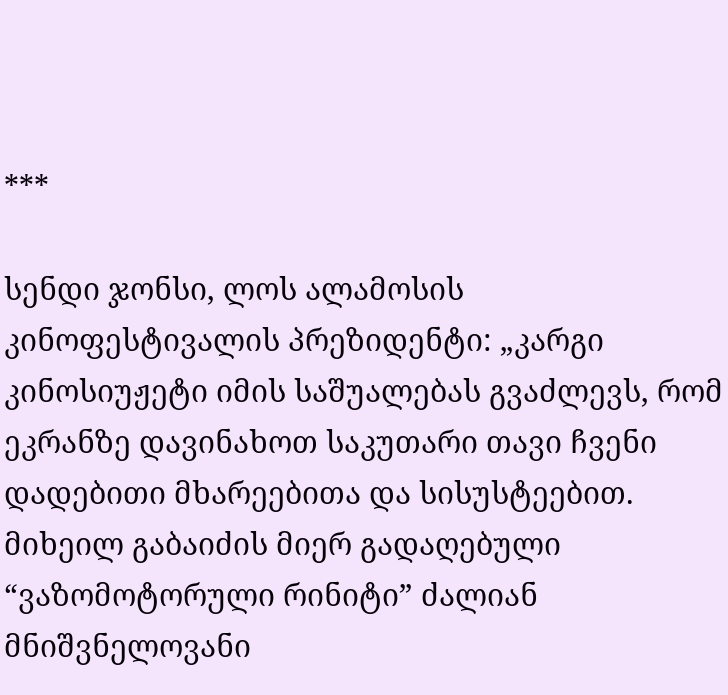***

სენდი ჯონსი, ლოს ალამოსის კინოფესტივალის პრეზიდენტი: „კარგი კინოსიუჟეტი იმის საშუალებას გვაძლევს, რომ ეკრანზე დავინახოთ საკუთარი თავი ჩვენი დადებითი მხარეებითა და სისუსტეებით. მიხეილ გაბაიძის მიერ გადაღებული “ვაზომოტორული რინიტი” ძალიან მნიშვნელოვანი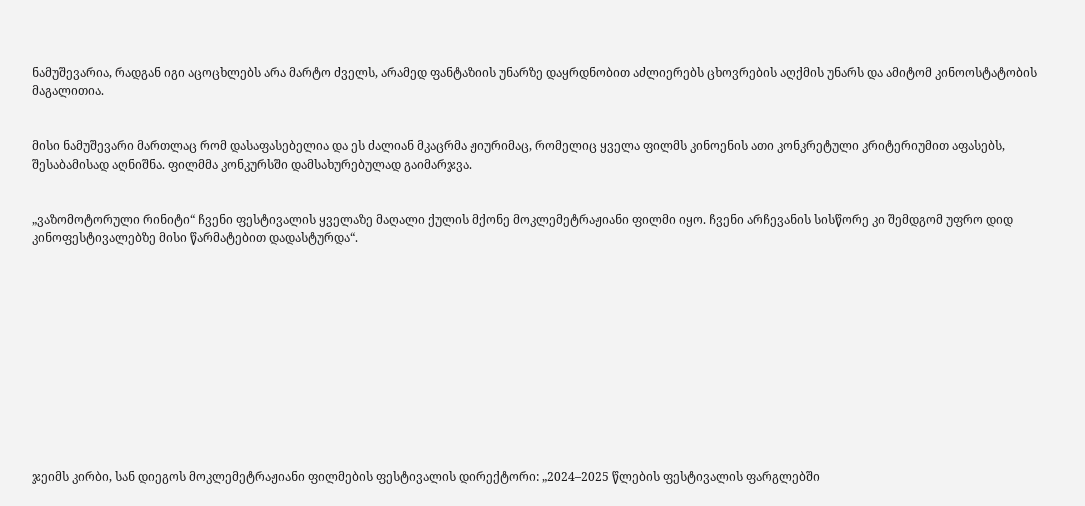ნამუშევარია, რადგან იგი აცოცხლებს არა მარტო ძველს, არამედ ფანტაზიის უნარზე დაყრდნობით აძლიერებს ცხოვრების აღქმის უნარს და ამიტომ კინოოსტატობის მაგალითია.


მისი ნამუშევარი მართლაც რომ დასაფასებელია და ეს ძალიან მკაცრმა ჟიურიმაც, რომელიც ყველა ფილმს კინოენის ათი კონკრეტული კრიტერიუმით აფასებს, შესაბამისად აღნიშნა. ფილმმა კონკურსში დამსახურებულად გაიმარჯვა.


„ვაზომოტორული რინიტი“ ჩვენი ფესტივალის ყველაზე მაღალი ქულის მქონე მოკლემეტრაჟიანი ფილმი იყო. ჩვენი არჩევანის სისწორე კი შემდგომ უფრო დიდ კინოფესტივალებზე მისი წარმატებით დადასტურდა“.












ჯეიმს კირბი, სან დიეგოს მოკლემეტრაჟიანი ფილმების ფესტივალის დირექტორი: „2024–2025 წლების ფესტივალის ფარგლებში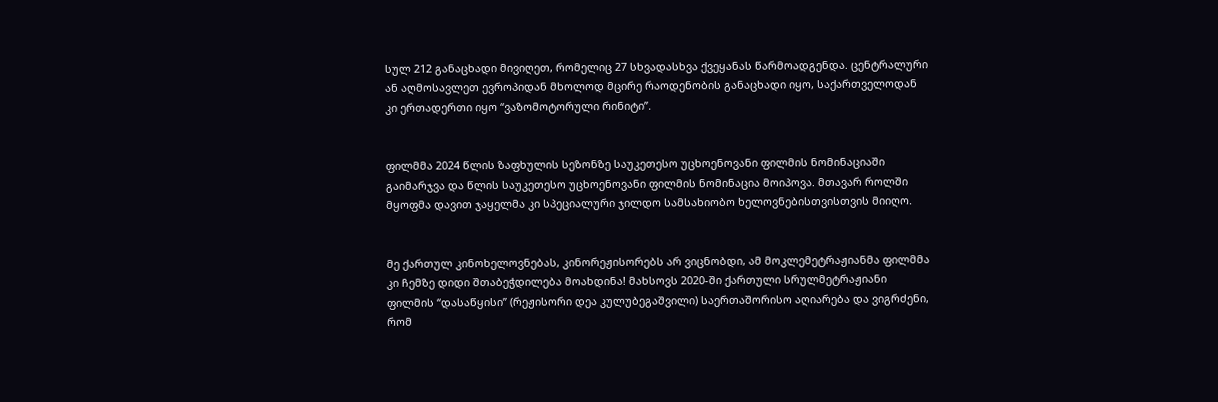სულ 212 განაცხადი მივიღეთ, რომელიც 27 სხვადასხვა ქვეყანას წარმოადგენდა. ცენტრალური ან აღმოსავლეთ ევროპიდან მხოლოდ მცირე რაოდენობის განაცხადი იყო, საქართველოდან კი ერთადერთი იყო “ვაზომოტორული რინიტი”.


ფილმმა 2024 წლის ზაფხულის სეზონზე საუკეთესო უცხოენოვანი ფილმის ნომინაციაში გაიმარჯვა და წლის საუკეთესო უცხოენოვანი ფილმის ნომინაცია მოიპოვა. მთავარ როლში მყოფმა დავით ჯაყელმა კი სპეციალური ჯილდო სამსახიობო ხელოვნებისთვისთვის მიიღო.


მე ქართულ კინოხელოვნებას, კინორეჟისორებს არ ვიცნობდი, ამ მოკლემეტრაჟიანმა ფილმმა კი ჩემზე დიდი შთაბეჭდილება მოახდინა! მახსოვს 2020-ში ქართული სრულმეტრაჟიანი ფილმის “დასაწყისი” (რეჟისორი დეა კულუბეგაშვილი) საერთაშორისო აღიარება და ვიგრძენი, რომ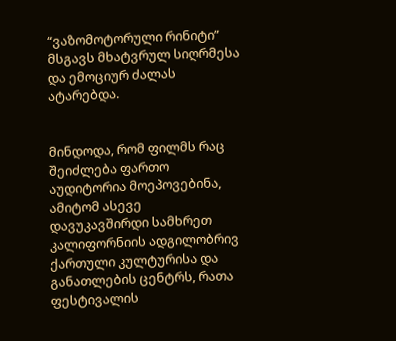“ვაზომოტორული რინიტი” მსგავს მხატვრულ სიღრმესა და ემოციურ ძალას ატარებდა.


მინდოდა, რომ ფილმს რაც შეიძლება ფართო აუდიტორია მოეპოვებინა, ამიტომ ასევე დავუკავშირდი სამხრეთ კალიფორნიის ადგილობრივ ქართული კულტურისა და განათლების ცენტრს, რათა ფესტივალის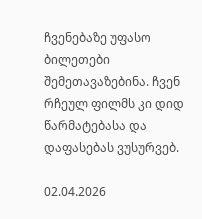ჩვენებაზე უფასო ბილეთები შემეთავაზებინა. ჩვენ რჩეულ ფილმს კი დიდ წარმატებასა და დაფასებას ვუსურვებ.

02.04.2026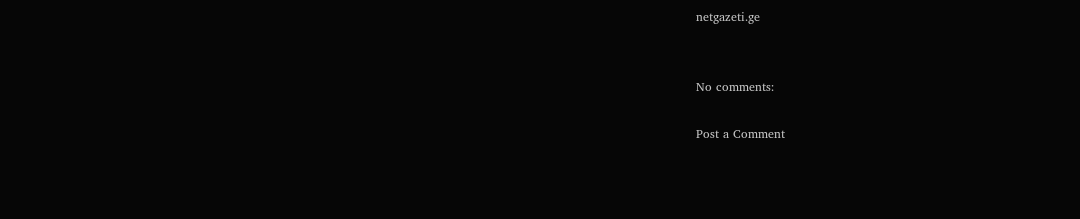netgazeti.ge


No comments:

Post a Comment